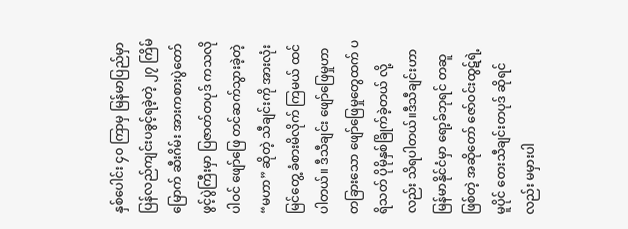နှစ်ပေါင်း ၄၀ ကြာမှ မြန်မာပြည်မှာ ပြန်လည်ကျင်းပခွင့်ရခဲ့တဲ့ ၂၇ ကြိမ်မြောက် ဆီးဂိမ်း အားကစားပွဲတော် ဖွင့်ပွဲကြီးမှာ ပြဇာတ်တပုဒ် ကသလို ပါဝင် ဖျော်ဖြေ တင်ဆက်သွားခဲ့တဲ့ “မဟာ” ဆိုတဲ့ သီချင်းကို အားလုံး မြင်တွေ့ ခံစားမိလိုက် ကြမယ် ထင်ပါတယ်။ ဒီသီချင်း ဖျော်ဖြေမှုဟာ တခြားသော ဖျော်ဖြေမှုတွေထက် ပရိသတ် ပိုမိုနှစ်ခြိုက်ခဲ့တယ် လို့လည်း သိရပါတယ်။ဒီသီချင်းဟာ မြန်မာနိုင်ငံမှာ ရော့ခ်ဘုရင် တဆူဖြစ်တဲ့ အဆိုတော် ဇော်ဝင်းထွဋ်ရဲ့ မူပိုင် တေးသီချင်းတပုဒ် ဆိုရင်လည်း မမှားပါ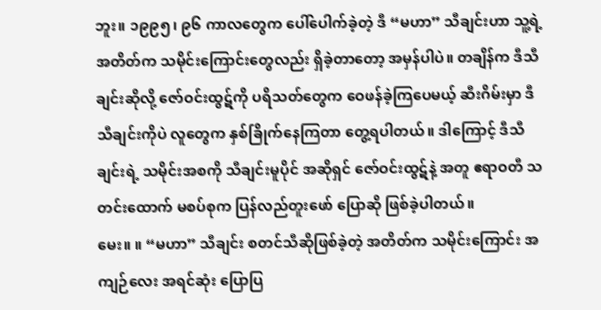ဘူး။ ၁၉၉၅၊ ၉၆ ကာလတွေက ပေါ်ပေါက်ခဲ့တဲ့ ဒီ “မဟာ” သီချင်းဟာ သူ့ရဲ့ အတိတ်က သမိုင်းကြောင်းတွေလည်း ရှိခဲ့တာတော့ အမှန်ပါပဲ။ တချိန်က ဒီသီချင်းဆိုလို့ ဇော်ဝင်းထွဋ်ကို ပရိသတ်တွေက ဝေဖန်ခဲ့ကြပေမယ့် ဆီးဂိမ်းမှာ ဒီသီချင်းကိုပဲ လူတွေက နှစ်ခြိုက်နေကြတာ တွေ့ရပါတယ်။ ဒါကြောင့် ဒီသီချင်းရဲ့ သမိုင်းအစကို သီချင်းမူပိုင် အဆိုရှင် ဇော်ဝင်းထွဋ်နဲ့ အတူ ဧရာဝတီ သတင်းထောက် မစပ်စုက ပြန်လည်တူးဖော် ပြောဆို ဖြစ်ခဲ့ပါတယ်။
မေး။ ။ “မဟာ” သီချင်း စတင်သီဆိုဖြစ်ခဲ့တဲ့ အတိတ်က သမိုင်းကြောင်း အကျဉ်လေး အရင်ဆုံး ပြောပြ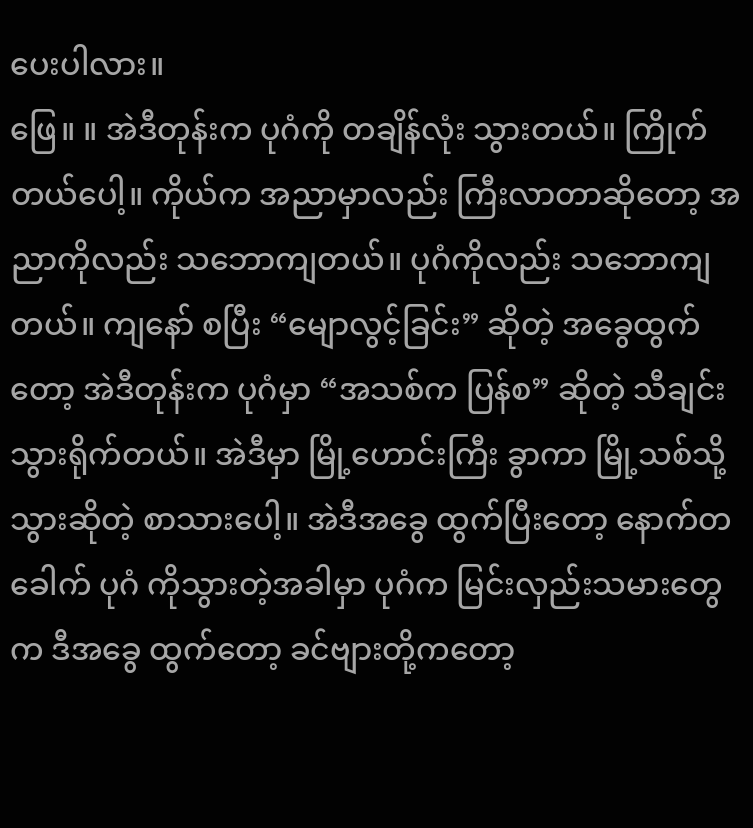ပေးပါလား။
ဖြေ။ ။ အဲဒီတုန်းက ပုဂံကို တချိန်လုံး သွားတယ်။ ကြိုက်တယ်ပေါ့။ ကိုယ်က အညာမှာလည်း ကြီးလာတာဆိုတော့ အညာကိုလည်း သဘောကျတယ်။ ပုဂံကိုလည်း သဘောကျတယ်။ ကျနော် စပြီး “မျောလွင့်ခြင်း” ဆိုတဲ့ အခွေထွက်တော့ အဲဒီတုန်းက ပုဂံမှာ “အသစ်က ပြန်စ” ဆိုတဲ့ သီချင်း သွားရိုက်တယ်။ အဲဒီမှာ မြို့ဟောင်းကြီး ခွာကာ မြို့သစ်သို့သွားဆိုတဲ့ စာသားပေါ့။ အဲဒီအခွေ ထွက်ပြီးတော့ နောက်တခေါက် ပုဂံ ကိုသွားတဲ့အခါမှာ ပုဂံက မြင်းလှည်းသမားတွေက ဒီအခွေ ထွက်တော့ ခင်ဗျားတို့ကတော့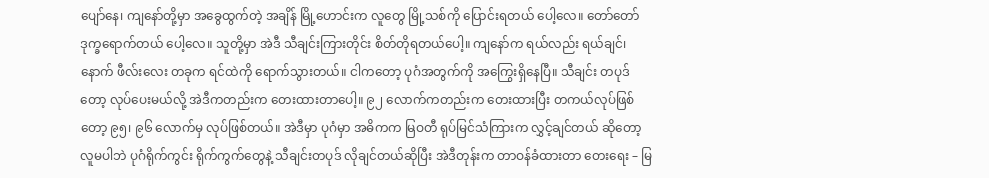ပျော်နေ၊ ကျနော်တို့မှာ အခွေထွက်တဲ့ အချိန် မြို့ဟောင်းက လူတွေ မြို့သစ်ကို ပြောင်းရတယ် ပေါ့လေ။ တော်တော် ဒုက္ခရောက်တယ် ပေါ့လေ။ သူတို့မှာ အဲဒီ သီချင်းကြားတိုင်း စိတ်တိုရတယ်ပေါ့။ ကျနော်က ရယ်လည်း ရယ်ချင်၊ နောက် ဖီလ်းလေး တခုက ရင်ထဲကို ရောက်သွားတယ်။ ငါကတော့ ပုဂံအတွက်ကို အကြွေးရှိနေပြီ။ သီချင်း တပုဒ်တော့ လုပ်ပေးမယ်လို့ အဲဒီကတည်းက တေးထားတာပေါ့။ ၉၂ လောက်ကတည်းက တေးထားပြီး တကယ်လုပ်ဖြစ်တော့ ၉၅၊ ၉၆ လောက်မှ လုပ်ဖြစ်တယ်။ အဲဒီမှာ ပုဂံမှာ အဓိကက မြဝတီ ရုပ်မြင်သံကြားက လွှင့်ချင်တယ် ဆိုတော့ လူမပါဘဲ ပုဂံရိုက်ကွင်း ရိုက်ကွက်တွေနဲ့ သီချင်းတပုဒ် လိုချင်တယ်ဆိုပြီး အဲဒီတုန်းက တာဝန်ခံထားတာ တေးရေး – မြ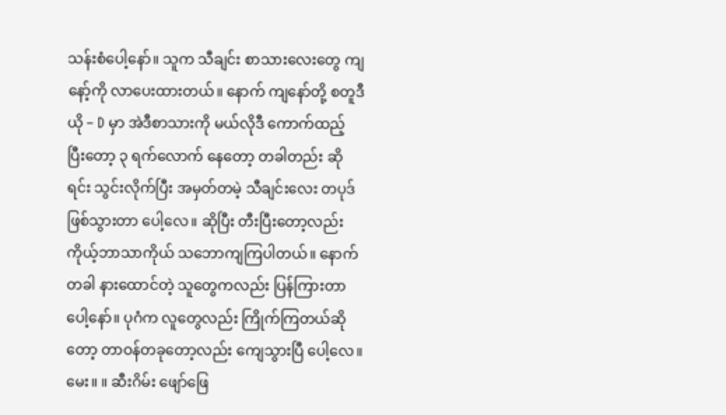သန်းစံပေါ့နော်။ သူက သီချင်း စာသားလေးတွေ ကျနော့်ကို လာပေးထားတယ်။ နောက် ကျနော်တို့ စတူဒီယို – D မှာ အဲဒီစာသားကို မယ်လိုဒီ ကောက်ထည့် ပြီးတော့ ၃ ရက်လောက် နေတော့ တခါတည်း ဆိုရင်း သွင်းလိုက်ပြီး အမှတ်တမဲ့ သီချင်းလေး တပုဒ် ဖြစ်သွားတာ ပေါ့လေ။ ဆိုပြီး တီးပြီးတော့လည်း ကိုယ့်ဘာသာကိုယ် သဘောကျကြပါတယ်။ နောက်တခါ နားထောင်တဲ့ သူတွေကလည်း ပြန်ကြားတာပေါ့နော်။ ပုဂံက လူတွေလည်း ကြိုက်ကြတယ်ဆိုတော့ တာဝန်တခုတော့လည်း ကျေသွားပြီ ပေါ့လေ။
မေး။ ။ ဆီးဂိမ်း ဖျော်ဖြေ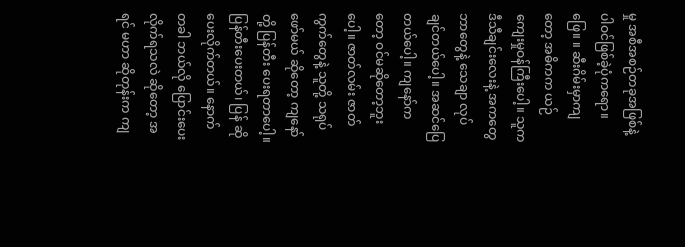မှု အစီအစဉ်တခုအဖြစ်နဲ့ ပါဝင်ဖြစ်ခဲ့ပုံကရော။
ဖြေ။ ။ ဆီးဂိမ်းမှာကျတော့ အဓိကက ယဉ်ကျေးမှုဝန်ကြီးပေါ့။ သူက ဒီသီချင်းလေးနဲ့ အကတွေ ဘာတွေနဲ့ သေချာ လုပ်ချင်တယ်ပေါ့။ အဆင်ပြေတယ်ပေါ့။ ကျနော်ကတော့ ဝင်မဆိုတော့ဘူးပေါ့။ ဇာတ်လမ်း ဇာတ်ကွက်တွေနဲ့ သူတို့ သရုပ်ဖော်မယ် ဆိုတော့ ကျနော်တို့ ပြန်တီး ပေးရတာပေါ့။ ပြန်တီးပေးတယ်၊ ပြန် ဆိုပေးလိုက်တယ်။ နောက်တခါ ဘယ်လို ပြောင်းပေး လိုက်ရသလဲ ဆိုတော့ အရင် မဟာ ဆိုတုန်းက ကျ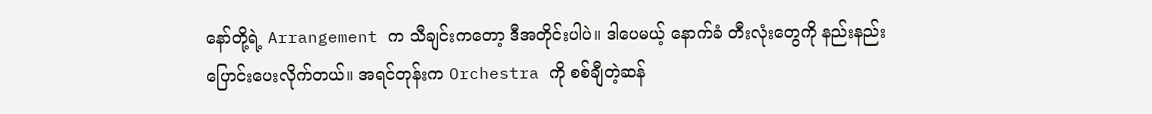နော်တို့ရဲ့ Arrangement က သီချင်းကတော့ ဒီအတိုင်းပါပဲ။ ဒါပေမယ့် နောက်ခံ တီးလုံးတွေကို နည်းနည်း ပြောင်းပေးလိုက်တယ်။ အရင်တုန်းက Orchestra ကို စစ်ချီတဲ့ဆန်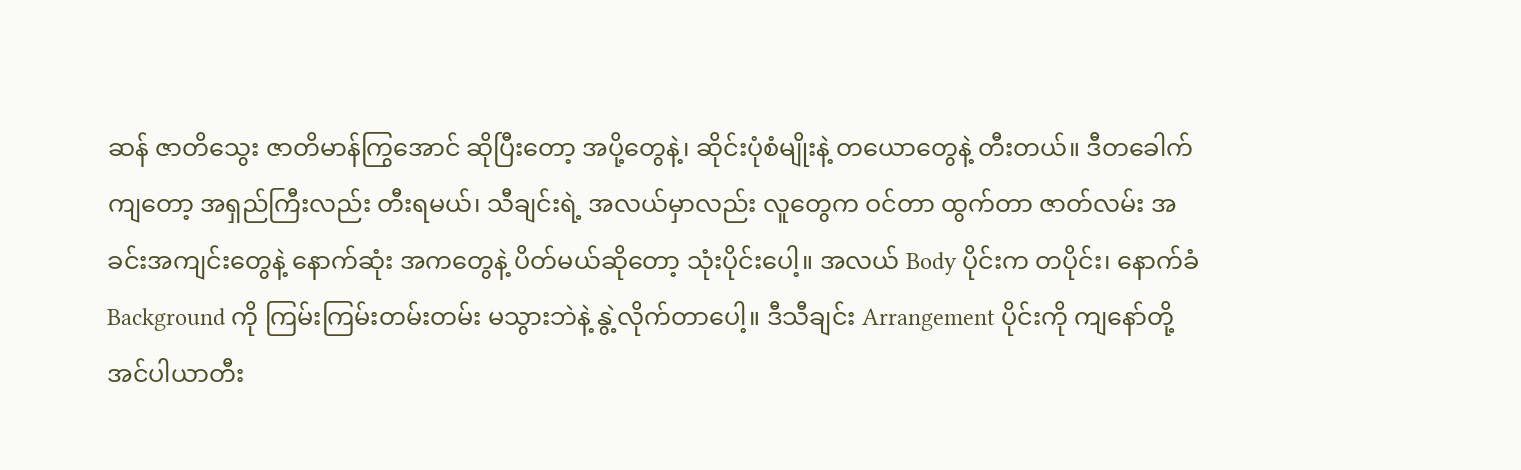ဆန် ဇာတိသွေး ဇာတိမာန်ကြွအောင် ဆိုပြီးတော့ အပို့တွေနဲ့၊ ဆိုင်းပုံစံမျိုးနဲ့ တယောတွေနဲ့ တီးတယ်။ ဒီတခေါက်ကျတော့ အရှည်ကြီးလည်း တီးရမယ်၊ သီချင်းရဲ့ အလယ်မှာလည်း လူတွေက ဝင်တာ ထွက်တာ ဇာတ်လမ်း အခင်းအကျင်းတွေနဲ့ နောက်ဆုံး အကတွေနဲ့ ပိတ်မယ်ဆိုတော့ သုံးပိုင်းပေါ့။ အလယ် Body ပိုင်းက တပိုင်း၊ နောက်ခံ Background ကို ကြမ်းကြမ်းတမ်းတမ်း မသွားဘဲနဲ့ နွဲ့လိုက်တာပေါ့။ ဒီသီချင်း Arrangement ပိုင်းကို ကျနော်တို့ အင်ပါယာတီး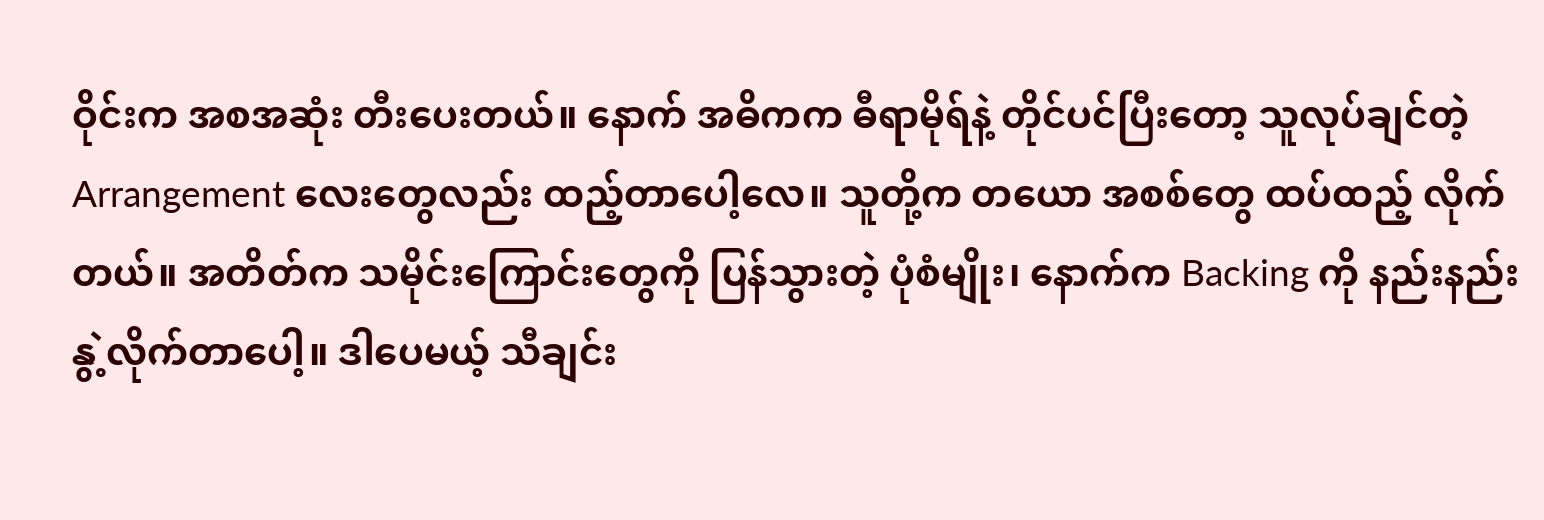ဝိုင်းက အစအဆုံး တီးပေးတယ်။ နောက် အဓိကက ဓီရာမိုရ်နဲ့ တိုင်ပင်ပြီးတော့ သူလုပ်ချင်တဲ့ Arrangement လေးတွေလည်း ထည့်တာပေါ့လေ။ သူတို့က တယော အစစ်တွေ ထပ်ထည့် လိုက်တယ်။ အတိတ်က သမိုင်းကြောင်းတွေကို ပြန်သွားတဲ့ ပုံစံမျိုး၊ နောက်က Backing ကို နည်းနည်း နွဲ့လိုက်တာပေါ့။ ဒါပေမယ့် သီချင်း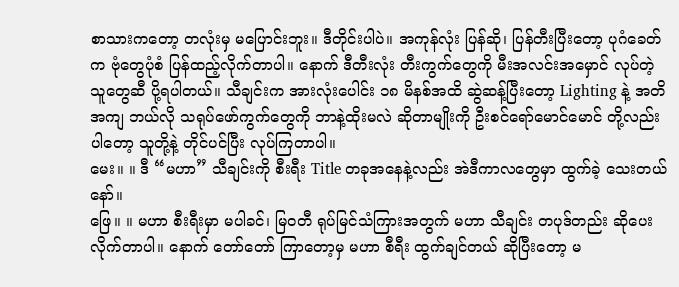စာသားကတော့ တလုံးမှ မပြောင်းဘူး။ ဒီတိုင်းပါပဲ။ အကုန်လုံး ပြန်ဆို၊ ပြန်တီးပြီးတော့ ပုဂံခေတ်က ဗုံတွေပုံစံ ပြန်ထည့်လိုက်တာပါ။ နောက် ဒီတီးလုံး တီးကွက်တွေကို မီးအလင်းအမှောင် လုပ်တဲ့သူတွေဆီ ပို့ရပါတယ်။ သီချင်းက အားလုံးပေါင်း ၁၈ မိနစ်အထိ ဆွဲဆန့်ပြီးတော့ Lighting နဲ့ အတိအကျ ဘယ်လို သရုပ်ဖော်ကွက်တွေကို ဘာနဲ့ထိုးမလဲ ဆိုတာမျိုးကို ဦးစင်ရော်မောင်မောင် တို့လည်း ပါတော့ သူတို့နဲ့ တိုင်ပင်ပြီး လုပ်ကြတာပါ။
မေး။ ။ ဒီ “မဟာ” သီချင်းကို စီးရီး Title တခုအနေနဲ့လည်း အဲဒီကာလတွေမှာ ထွက်ခဲ့ သေးတယ်နော်။
ဖြေ။ ။ မဟာ စီးရီးမှာ မပါခင်၊ မြဝတီ ရုပ်မြင်သံကြားအတွက် မဟာ သီချင်း တပုဒ်တည်း ဆိုပေးလိုက်တာပါ။ နောက် တော်တော် ကြာတော့မှ မဟာ စီရီး ထွက်ချင်တယ် ဆိုပြီးတော့ မ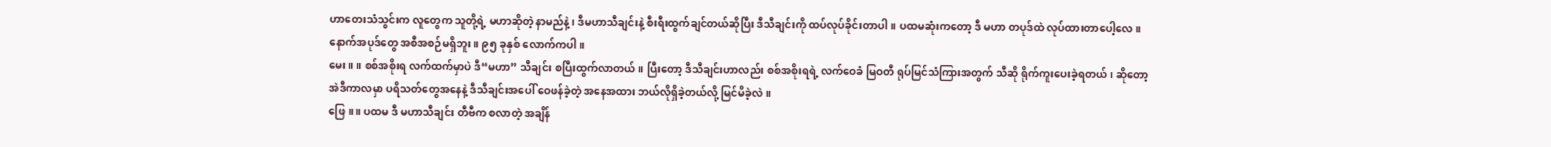ဟာတေးသံသွင်းက လူတွေက သူတို့ရဲ့ မဟာဆိုတဲ့ နာမည်နဲ့၊ ဒီမဟာသီချင်းနဲ့ စီးရီးထွက်ချင်တယ်ဆိုပြီး ဒီသီချင်းကို ထပ်လုပ်ခိုင်းတာပါ။ ပထမဆုံးကတော့ ဒီ မဟာ တပုဒ်ထဲ လုပ်ထားတာပေါ့လေ။ နောက်အပုဒ်တွေ အစီအစဉ်မရှိဘူး။ ၉၅ ခုနှစ် လောက်ကပါ။
မေး။ ။ စစ်အစိုးရ လက်ထက်မှာပဲ ဒီ“မဟာ” သီချင်း စပြီးထွက်လာတယ်။ ပြီးတော့ ဒီသီချင်းဟာလည်း စစ်အစိုးရရဲ့ လက်ဝေခံ မြဝတီ ရုပ်မြင်သံကြားအတွက် သီဆို ရိုက်ကူးပေးခဲ့ရတယ်၊ ဆိုတော့ အဲဒီကာလမှာ ပရိသတ်တွေအနေနဲ့ ဒီသီချင်းအပေါ် ဝေဖန်ခဲ့တဲ့ အနေအထား ဘယ်လိုရှိခဲ့တယ်လို့ မြင်မိခဲ့လဲ။
ဖြေ။ ။ ပထမ ဒီ မဟာသီချင်း တီဗီက စလာတဲ့ အချိန်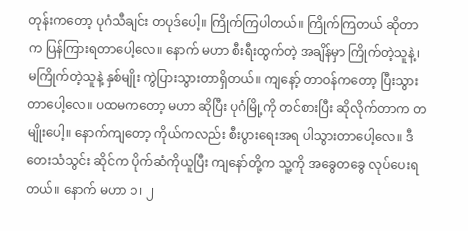တုန်းကတော့ ပုဂံသီချင်း တပုဒ်ပေါ့။ ကြိုက်ကြပါတယ်။ ကြိုက်ကြတယ် ဆိုတာက ပြန်ကြားရတာပေါ့လေ။ နောက် မဟာ စီးရီးထွက်တဲ့ အချိန်မှာ ကြိုက်တဲ့သူနဲ့၊ မကြိုက်တဲ့သူနဲ့ နှစ်မျိုး ကွဲပြားသွားတာရှိတယ်။ ကျနော့် တာဝန်ကတော့ ပြီးသွားတာပေါ့လေ။ ပထမကတော့ မဟာ ဆိုပြီး ပုဂံမြို့ကို တင်စားပြီး ဆိုလိုက်တာက တမျိုးပေါ့။ နောက်ကျတော့ ကိုယ်ကလည်း စီးပွားရေးအရ ပါသွားတာပေါ့လေ။ ဒီ တေးသံသွင်း ဆိုင်က ပိုက်ဆံကိုယူပြီး ကျနော်တို့က သူ့ကို အခွေတခွေ လုပ်ပေးရတယ်။ နောက် မဟာ ၁၊ ၂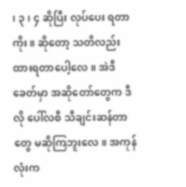၊ ၃၊ ၄ ဆိုပြီး လုပ်ပေး ရတာကိုး။ ဆိုတော့ သတိလည်း ထားရတာပေါ့လေ။ အဲဒီခေတ်မှာ အဆိုတော်တွေက ဒီလို ပေါ်လစီ သီချင်းဆန်တာတွေ မဆိုကြဘူးလေ။ အကုန်လုံးက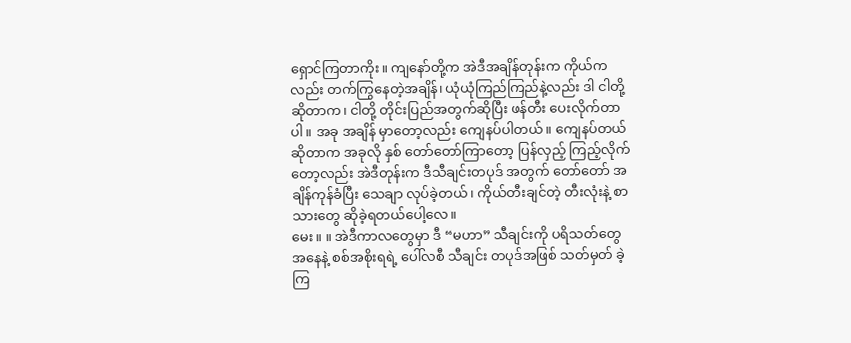ရှောင်ကြတာကိုး။ ကျနော်တို့က အဲဒီအချိန်တုန်းက ကိုယ်ကလည်း တက်ကြွနေတဲ့အချိန်၊ ယုံယုံကြည်ကြည်နဲ့လည်း ဒါ ငါတို့ဆိုတာက၊ ငါတို့ တိုင်းပြည်အတွက်ဆိုပြီး ဖန်တီး ပေးလိုက်တာပါ။ အခု အချိန် မှာတော့လည်း ကျေနပ်ပါတယ်။ ကျေနပ်တယ် ဆိုတာက အခုလို နှစ် တော်တော်ကြာတော့ ပြန်လှည့် ကြည့်လိုက်တော့လည်း အဲဒီတုန်းက ဒီသီချင်းတပုဒ် အတွက် တော်တော် အချိန်ကုန်ခံပြီး သေချာ လုပ်ခဲ့တယ်၊ ကိုယ်တီးချင်တဲ့ တီးလုံးနဲ့ စာသားတွေ ဆိုခဲ့ရတယ်ပေါ့လေ။
မေး။ ။ အဲဒီကာလတွေမှာ ဒီ “မဟာ” သီချင်းကို ပရိသတ်တွေအနေနဲ့ စစ်အစိုးရရဲ့ ပေါ်လစီ သီချင်း တပုဒ်အဖြစ် သတ်မှတ် ခဲ့ကြ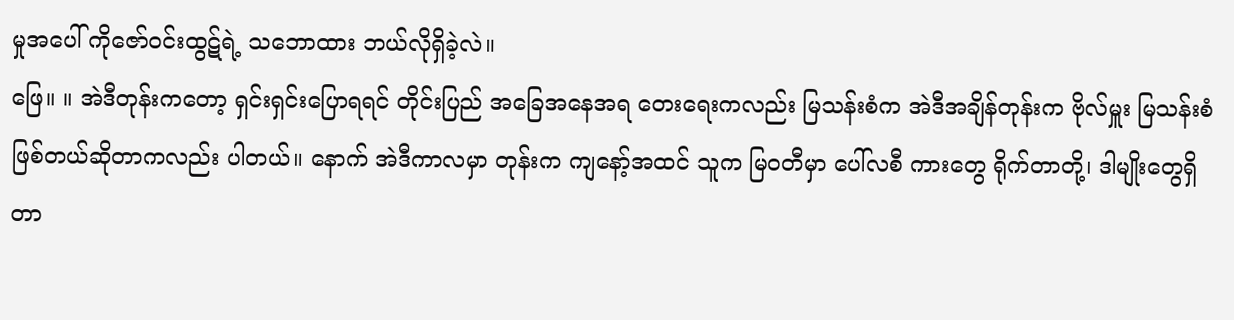မှုအပေါ် ကိုဇော်ဝင်းထွဋ်ရဲ့ သဘောထား ဘယ်လိုရှိခဲ့လဲ။
ဖြေ။ ။ အဲဒီတုန်းကတော့ ရှင်းရှင်းပြောရရင် တိုင်းပြည် အခြေအနေအရ တေးရေးကလည်း မြသန်းစံက အဲဒီအချိန်တုန်းက ဗိုလ်မှူး မြသန်းစံ ဖြစ်တယ်ဆိုတာကလည်း ပါတယ်။ နောက် အဲဒီကာလမှာ တုန်းက ကျနော့်အထင် သူက မြဝတီမှာ ပေါ်လစီ ကားတွေ ရိုက်တာတို့၊ ဒါမျိုးတွေရှိတာ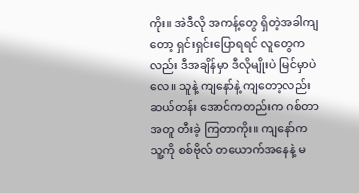ကိုး။ အဲဒီလို အကန့်တွေ ရှိတဲ့အခါကျတော့ ရှင်းရှင်းပြောရရင် လူတွေကလည်း ဒီအချိန်မှာ ဒီလိုမျိုးပဲ မြင်မှာပဲလေ။ သူနဲ့ ကျနော်နဲ့ ကျတော့လည်း ဆယ်တန်း အောင်ကတည်းက ဂစ်တာ အတူ တီးခဲ့ ကြတာကိုး။ ကျနော်က သူ့ကို စစ်ဗိုလ် တယောက်အနေနဲ့ မ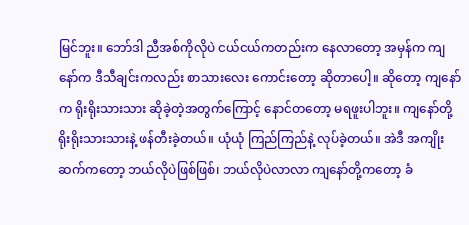မြင်ဘူး။ ဘော်ဒါ ညီအစ်ကိုလိုပဲ ငယ်ငယ်ကတည်းက နေလာတော့ အမှန်က ကျနော်က ဒီသီချင်းကလည်း စာသားလေး ကောင်းတော့ ဆိုတာပေါ့။ ဆိုတော့ ကျနော်က ရိုးရိုးသားသား ဆိုခဲ့တဲ့အတွက်ကြောင့် နောင်တတော့ မရဖူးပါဘူး။ ကျနော်တို့ ရိုးရိုးသားသားနဲ့ ဖန်တီးခဲ့တယ်။ ယုံယုံ ကြည်ကြည်နဲ့ လုပ်ခဲ့တယ်။ အဲဒီ အကျိုးဆက်ကတော့ ဘယ်လိုပဲဖြစ်ဖြစ်၊ ဘယ်လိုပဲလာလာ ကျနော်တို့ကတော့ ခံ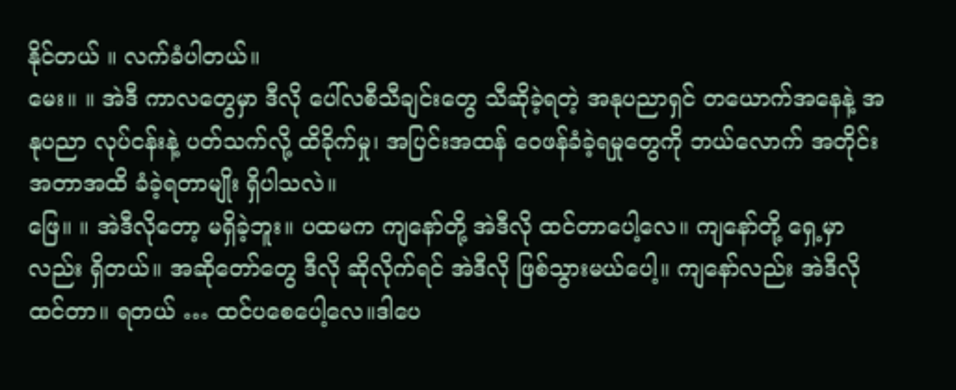နိုင်တယ် ။ လက်ခံပါတယ်။
မေး။ ။ အဲဒီ ကာလတွေမှာ ဒီလို ပေါ်လစီသီချင်းတွေ သီဆိုခဲ့ရတဲ့ အနုပညာရှင် တယောက်အနေနဲ့ အနုပညာ လုပ်ငန်းနဲ့ ပတ်သက်လို့ ထိခိုက်မှု၊ အပြင်းအထန် ဝေဖန်ခံခဲ့ရမှုတွေကို ဘယ်လောက် အတိုင်း အတာအထိ ခံခဲ့ရတာမျိုး ရှိပါသလဲ။
ဖြေ။ ။ အဲဒီလိုတော့ မရှိခဲ့ဘူး။ ပထမက ကျနော်တို့ အဲဒီလို ထင်တာပေါ့လေ။ ကျနော်တို့ ရှေ့မှာလည်း ရှိတယ်။ အဆိုတော်တွေ ဒီလို ဆိုလိုက်ရင် အဲဒီလို ဖြစ်သွားမယ်ပေါ့။ ကျနော်လည်း အဲဒီလိုထင်တာ။ ရတယ် … ထင်ပစေပေါ့လေ။ဒါပေ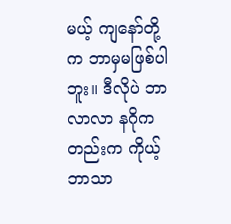မယ့် ကျနော်တို့က ဘာမှမဖြစ်ပါဘူး။ ဒီလိုပဲ ဘာလာလာ နဂိုကတည်းက ကိုယ့်ဘာသာ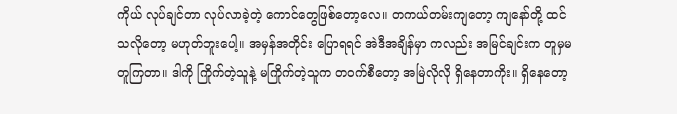ကိုယ် လုပ်ချင်တာ လုပ်လာခဲ့တဲ့ ကောင်တွေဖြစ်တော့လေ။ တကယ်တမ်းကျတော့ ကျနော်တို့ ထင်သလိုတော့ မဟုတ်ဘူးပေါ့။ အမှန်အတိုင်း ပြောရရင် အဲဒီအချိန်မှာ ကလည်း အမြင်ချင်းက တူမှမတူကြတာ။ ဒါကို ကြိုက်တဲ့သူနဲ့ မကြိုက်တဲ့သူက တဝက်စီတော့ အမြဲလိုလို ရှိနေတာကိုး။ ရှိနေတော့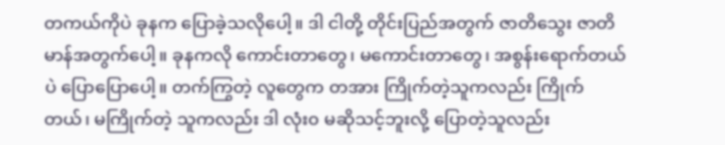တကယ်ကိုပဲ ခုနက ပြောခဲ့သလိုပေါ့။ ဒါ ငါတို့ တိုင်းပြည်အတွက် ဇာတိသွေး ဇာတိမာန်အတွက်ပေါ့။ ခုနကလို ကောင်းတာတွေ၊ မကောင်းတာတွေ၊ အစွန်းရောက်တယ်ပဲ ပြောပြောပေါ့။ တက်ကြွတဲ့ လူတွေက တအား ကြိုက်တဲ့သူကလည်း ကြိုက်တယ်၊ မကြိုက်တဲ့ သူကလည်း ဒါ လုံး၀ မဆိုသင့်ဘူးလို့ ပြောတဲ့သူလည်း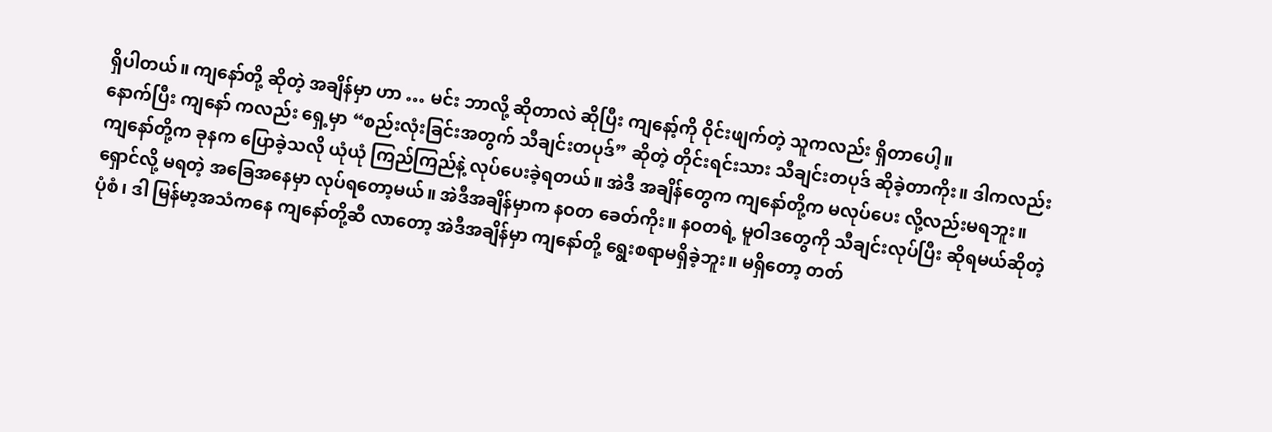ရှိပါတယ်။ ကျနော်တို့ ဆိုတဲ့ အချိန်မှာ ဟာ … မင်း ဘာလို့ ဆိုတာလဲ ဆိုပြီး ကျနော့်ကို ဝိုင်းဖျက်တဲ့ သူကလည်း ရှိတာပေါ့။
နောက်ပြီး ကျနော် ကလည်း ရှေ့မှာ “စည်းလုံးခြင်းအတွက် သီချင်းတပုဒ်” ဆိုတဲ့ တိုင်းရင်းသား သီချင်းတပုဒ် ဆိုခဲ့တာကိုး။ ဒါကလည်း ကျနော်တို့က ခုနက ပြောခဲ့သလို ယုံယုံ ကြည်ကြည်နဲ့ လုပ်ပေးခဲ့ရတယ်။ အဲဒီ အချိန်တွေက ကျနော်တို့က မလုပ်ပေး လို့လည်းမရဘူး။ ရှောင်လို့ မရတဲ့ အခြေအနေမှာ လုပ်ရတော့မယ်။ အဲဒီအချိန်မှာက နဝတ ခေတ်ကိုး။ နဝတရဲ့ မူဝါဒတွေကို သီချင်းလုပ်ပြီး ဆိုရမယ်ဆိုတဲ့ ပုံစံ၊ ဒါ မြန်မာ့အသံကနေ ကျနော်တို့ဆီ လာတော့ အဲဒီအချိန်မှာ ကျနော်တို့ ရွေးစရာမရှိခဲ့ဘူး။ မရှိတော့ တတ်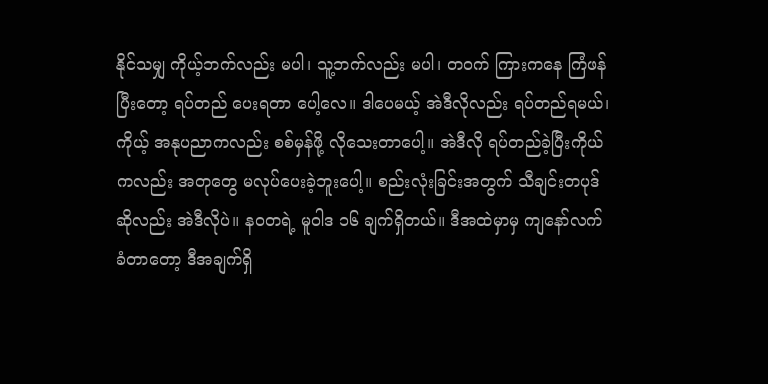နိုင်သမျှ ကိုယ့်ဘက်လည်း မပါ၊ သူ့ဘက်လည်း မပါ၊ တဝက် ကြားကနေ ကြံဖန်ပြီးတော့ ရပ်တည် ပေးရတာ ပေါ့လေ။ ဒါပေမယ့် အဲဒီလိုလည်း ရပ်တည်ရမယ်၊ ကိုယ့် အနုပညာကလည်း စစ်မှန်ဖို့ လိုသေးတာပေါ့။ အဲဒီလို ရပ်တည်ခဲ့ပြီးကိုယ်ကလည်း အတုတွေ မလုပ်ပေးခဲ့ဘူးပေါ့။ စည်းလုံးခြင်းအတွက် သီချင်းတပုဒ် ဆိုလည်း အဲဒီလိုပဲ။ နဝတရဲ့ မူဝါဒ ၁၆ ချက်ရှိတယ်။ ဒီအထဲမှာမှ ကျနော်လက်ခံတာတော့ ဒီအချက်ရှိ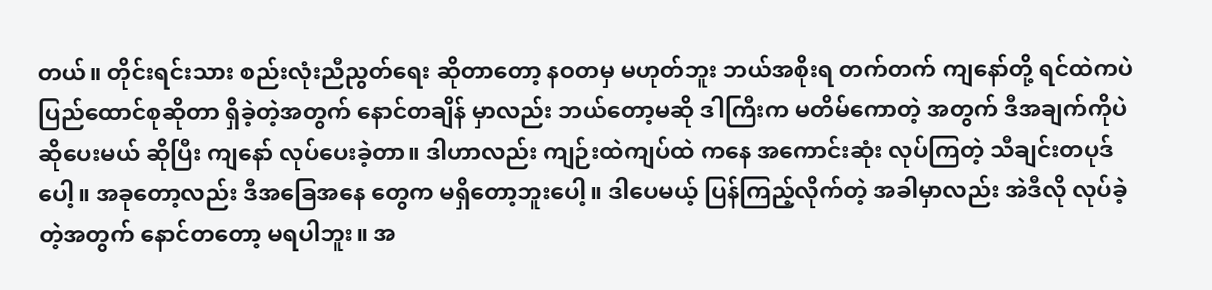တယ်။ တိုင်းရင်းသား စည်းလုံးညီညွတ်ရေး ဆိုတာတော့ နဝတမှ မဟုတ်ဘူး ဘယ်အစိုးရ တက်တက် ကျနော်တို့ ရင်ထဲကပဲ ပြည်ထောင်စုဆိုတာ ရှိခဲ့တဲ့အတွက် နောင်တချိန် မှာလည်း ဘယ်တော့မဆို ဒါကြီးက မတိမ်ကောတဲ့ အတွက် ဒီအချက်ကိုပဲ ဆိုပေးမယ် ဆိုပြီး ကျနော် လုပ်ပေးခဲ့တာ။ ဒါဟာလည်း ကျဉ်းထဲကျပ်ထဲ ကနေ အကောင်းဆုံး လုပ်ကြတဲ့ သီချင်းတပုဒ်ပေါ့။ အခုတော့လည်း ဒီအခြေအနေ တွေက မရှိတော့ဘူးပေါ့။ ဒါပေမယ့် ပြန်ကြည့်လိုက်တဲ့ အခါမှာလည်း အဲဒီလို လုပ်ခဲ့တဲ့အတွက် နောင်တတော့ မရပါဘူး။ အ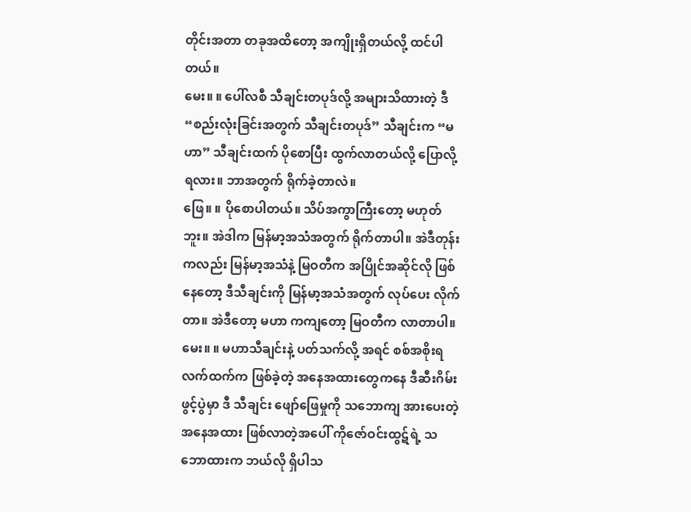တိုင်းအတာ တခုအထိတော့ အကျိုးရှိတယ်လို့ ထင်ပါတယ်။
မေး။ ။ ပေါ်လစီ သီချင်းတပုဒ်လို့ အများသိထားတဲ့ ဒီ “စည်းလုံးခြင်းအတွက် သီချင်းတပုဒ်” သီချင်းက “မဟာ” သီချင်းထက် ပိုစောပြီး ထွက်လာတယ်လို့ ပြောလို့ရလား။ ဘာအတွက် ရိုက်ခဲ့တာလဲ။
ဖြေ။ ။ ပိုစောပါတယ်။ သိပ်အကွာကြီးတော့ မဟုတ်ဘူး။ အဲဒါက မြန်မာ့အသံအတွက် ရိုက်တာပါ။ အဲဒီတုန်းကလည်း မြန်မာ့အသံနဲ့ မြဝတီက အပြိုင်အဆိုင်လို ဖြစ်နေတော့ ဒီသီချင်းကို မြန်မာ့အသံအတွက် လုပ်ပေး လိုက်တာ။ အဲဒီတော့ မဟာ ကကျတော့ မြဝတီက လာတာပါ။
မေး။ ။ မဟာသီချင်းနဲ့ ပတ်သက်လို့ အရင် စစ်အစိုးရ လက်ထက်က ဖြစ်ခဲ့တဲ့ အနေအထားတွေကနေ ဒီဆီးဂိမ်းဖွင့်ပွဲမှာ ဒီ သီချင်း ဖျော်ဖြေမှုကို သဘောကျ အားပေးတဲ့ အနေအထား ဖြစ်လာတဲ့အပေါ် ကိုဇော်ဝင်းထွဋ်ရဲ့ သဘောထားက ဘယ်လို ရှိပါသ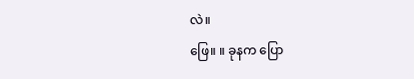လဲ။
ဖြေ။ ။ ခုနက ပြော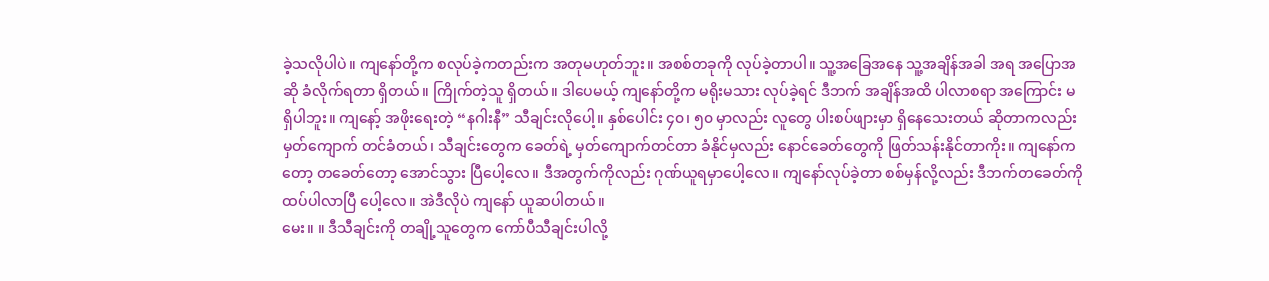ခဲ့သလိုပါပဲ။ ကျနော်တို့က စလုပ်ခဲ့ကတည်းက အတုမဟုတ်ဘူး။ အစစ်တခုကို လုပ်ခဲ့တာပါ။ သူ့အခြေအနေ သူ့အချိန်အခါ အရ အပြောအဆို ခံလိုက်ရတာ ရှိတယ်။ ကြိုက်တဲ့သူ ရှိတယ်။ ဒါပေမယ့် ကျနော်တို့က မရိုးမသား လုပ်ခဲ့ရင် ဒီဘက် အချိန်အထိ ပါလာစရာ အကြောင်း မရှိပါဘူး။ ကျနော့် အဖိုးရေးတဲ့ “နဂါးနီ” သီချင်းလိုပေါ့။ နှစ်ပေါင်း ၄၀၊ ၅၀ မှာလည်း လူတွေ ပါးစပ်ဖျားမှာ ရှိနေသေးတယ် ဆိုတာကလည်း မှတ်ကျောက် တင်ခံတယ်၊ သီချင်းတွေက ခေတ်ရဲ့ မှတ်ကျောက်တင်တာ ခံနိုင်မှလည်း နောင်ခေတ်တွေကို ဖြတ်သန်းနိုင်တာကိုး။ ကျနော်ကတော့ တခေတ်တော့ အောင်သွား ပြီပေါ့လေ။ ဒီအတွက်ကိုလည်း ဂုဏ်ယူရမှာပေါ့လေ။ ကျနော်လုပ်ခဲ့တာ စစ်မှန်လို့လည်း ဒီဘက်တခေတ်ကို ထပ်ပါလာပြီ ပေါ့လေ။ အဲဒီလိုပဲ ကျနော် ယူဆပါတယ်။
မေး။ ။ ဒီသီချင်းကို တချို့သူတွေက ကော်ပီသီချင်းပါလို့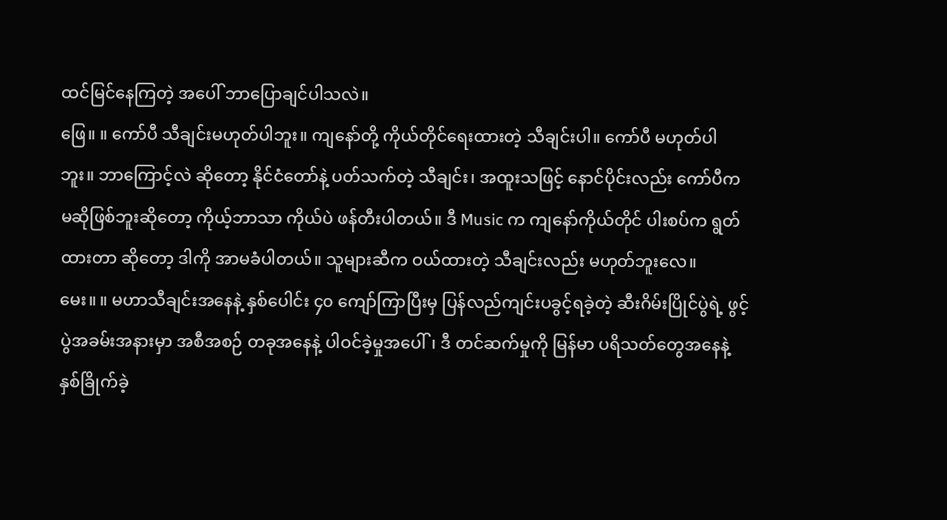ထင်မြင်နေကြတဲ့ အပေါ် ဘာပြောချင်ပါသလဲ။
ဖြေ။ ။ ကော်ပီ သီချင်းမဟုတ်ပါဘူး။ ကျနော်တို့ ကိုယ်တိုင်ရေးထားတဲ့ သီချင်းပါ။ ကော်ပီ မဟုတ်ပါဘူး။ ဘာကြောင့်လဲ ဆိုတော့ နိုင်ငံတော်နဲ့ ပတ်သက်တဲ့ သီချင်း၊ အထူးသဖြင့် နောင်ပိုင်းလည်း ကော်ပီက မဆိုဖြစ်ဘူးဆိုတော့ ကိုယ့်ဘာသာ ကိုယ်ပဲ ဖန်တီးပါတယ်။ ဒီ Music က ကျနော်ကိုယ်တိုင် ပါးစပ်က ရွတ်ထားတာ ဆိုတော့ ဒါကို အာမခံပါတယ်။ သူများဆီက ဝယ်ထားတဲ့ သီချင်းလည်း မဟုတ်ဘူးလေ။
မေး။ ။ မဟာသီချင်းအနေနဲ့ နှစ်ပေါင်း ၄၀ ကျော်ကြာပြီးမှ ပြန်လည်ကျင်းပခွင့်ရခဲ့တဲ့ ဆီးဂိမ်းပြိုင်ပွဲရဲ့ ဖွင့်ပွဲအခမ်းအနားမှာ အစီအစဉ် တခုအနေနဲ့ ပါဝင်ခဲ့မှုအပေါ်၊ ဒီ တင်ဆက်မှုကို မြန်မာ ပရိသတ်တွေအနေနဲ့ နှစ်ခြိုက်ခဲ့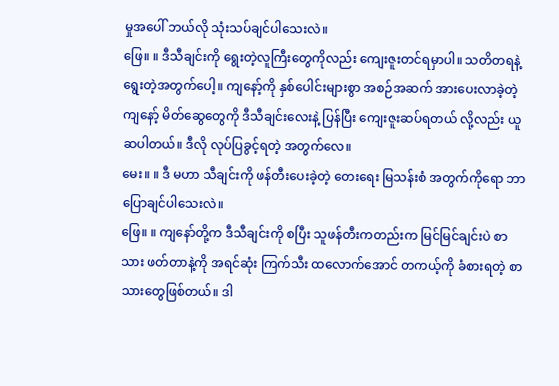မှုအပေါ် ဘယ်လို သုံးသပ်ချင်ပါသေးလဲ။
ဖြေ။ ။ ဒီသီချင်းကို ရွေးတဲ့လူကြီးတွေကိုလည်း ကျေးဇူးတင်ရမှာပါ။ သတိတရနဲ့ ရွေးတဲ့အတွက်ပေါ့။ ကျနော့်ကို နှစ်ပေါင်းများစွာ အစဉ်အဆက် အားပေးလာခဲ့တဲ့ ကျနော့် မိတ်ဆွေတွေကို ဒီသီချင်းလေးနဲ့ ပြန်ပြီး ကျေးဇူးဆပ်ရတယ် လို့လည်း ယူဆပါတယ်။ ဒီလို လုပ်ပြခွင့်ရတဲ့ အတွက်လေ။
မေး။ ။ ဒီ မဟာ သီချင်းကို ဖန်တီးပေးခဲ့တဲ့ တေးရေး မြသန်းစံ အတွက်ကိုရော ဘာပြောချင်ပါသေးလဲ။
ဖြေ။ ။ ကျနော်တို့က ဒီသီချင်းကို စပြီး သူဖန်တီးကတည်းက မြင်မြင်ချင်းပဲ စာသား ဖတ်တာနဲ့ကို အရင်ဆုံး ကြက်သီး ထလောက်အောင် တကယ့်ကို ခံစားရတဲ့ စာသားတွေဖြစ်တယ်။ ဒါ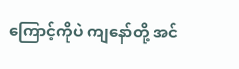ကြောင့်ကိုပဲ ကျနော်တို့ အင်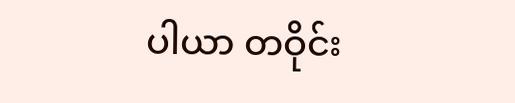ပါယာ တဝိုင်း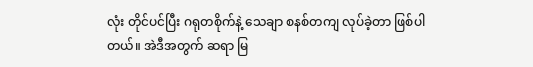လုံး တိုင်ပင်ပြီး ဂရုတစိုက်နဲ့ သေချာ စနစ်တကျ လုပ်ခဲ့တာ ဖြစ်ပါတယ်။ အဲဒီအတွက် ဆရာ မြ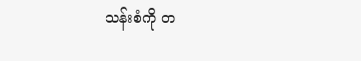သန်းစံကို တ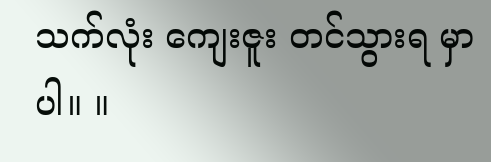သက်လုံး ကျေးဇူး တင်သွားရ မှာပါ။ ။